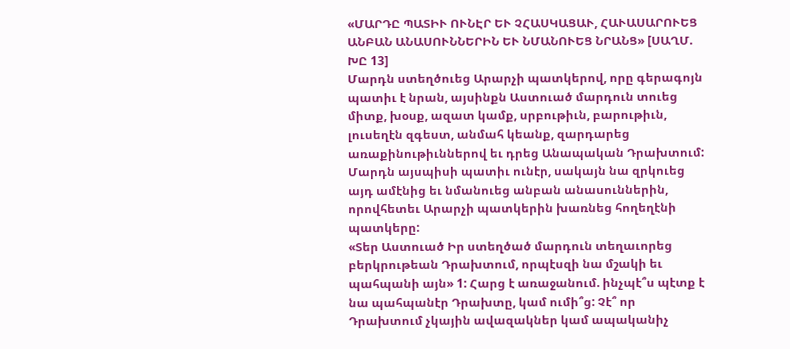«ՄԱՐԴԸ ՊԱՏԻՒ ՈՒՆԷՐ ԵՒ ՉՀԱՍԿԱՑԱՒ, ՀԱՒԱՍԱՐՈՒԵՑ ԱՆԲԱՆ ԱՆԱՍՈՒՆՆԵՐԻՆ ԵՒ ՆՄԱՆՈՒԵՑ ՆՐԱՆՑ» [ՍԱՂՄ. ԽԸ 13]
Մարդն ստեղծուեց Արարչի պատկերով, որը գերագոյն պատիւ է նրան, այսինքն Աստուած մարդուն տուեց միտք, խօսք, ազատ կամք, սրբութիւն, բարութիւն, լուսեղէն զգեստ, անմահ կեանք, զարդարեց առաքինութիւններով եւ դրեց Անապական Դրախտում: Մարդն այսպիսի պատիւ ունէր, սակայն նա զրկուեց այդ ամէնից եւ նմանուեց անբան անասուններին, որովհետեւ Արարչի պատկերին խառնեց հողեղէնի պատկերը:
«Տեր Աստուած Իր ստեղծած մարդուն տեղաւորեց բերկրութեան Դրախտում, որպէսզի նա մշակի եւ պահպանի այն» 1: Հարց է առաջանում. ինչպէ՞ս պէտք է նա պահպանէր Դրախտը, կամ ումի՞ց: Չէ՞ որ Դրախտում չկային ավազակներ կամ ապականիչ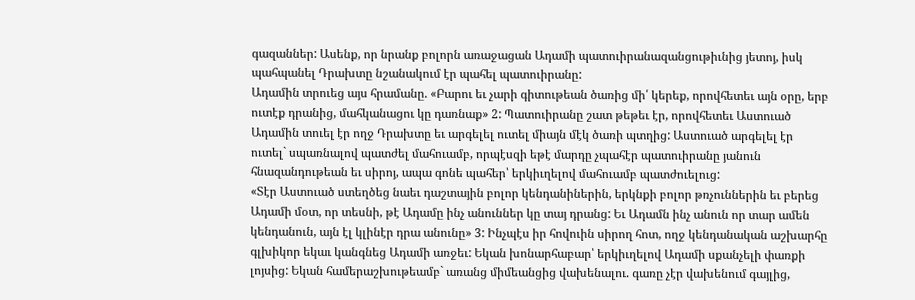գազաններ: Ասենք, որ նրանք բոլորն առաջացան Ադամի պատուիրանազանցութիւնից յետոյ, իսկ պահպանել Դրախտը նշանակում էր պահել պատուիրանը:
Ադամին տրուեց այս հրամանը. «Բարու եւ չարի գիտութեան ծառից մի՛ կերեք, որովհետեւ այն օրը, երբ ուտէք դրանից, մահկանացու կը դառնաք» 2: Պատուիրանը շատ թեթեւ էր, որովհետեւ Աստուած Ադամին տուել էր ողջ Դրախտը եւ արգելել ուտել միայն մէկ ծառի պտղից: Աստուած արգելել էր ուտել` սպառնալով պատժել մահուամբ, որպէսզի եթէ մարդը չպահէր պատուիրանը յանուն հնազանդութեան եւ սիրոյ, ապա գոնե պահեր՝ երկիւղելով մահուամբ պատժուելուց:
«Տէր Աստուած ստեղծեց նաեւ դաշտային բոլոր կենդանիներին, երկնքի բոլոր թռչուններին եւ բերեց Ադամի մօտ, որ տեսնի, թէ Ադամը ինչ անուններ կը տայ դրանց: Եւ Ադամն ինչ անուն որ տար ամեն կենդանուն, այն էլ կլինէր դրա անունը» 3: Ինչպէս իր հովուին սիրող հոտ, ողջ կենդանական աշխարհը գլխիկոր եկաւ կանգնեց Ադամի առջեւ: Եկան խոնարհաբար՝ երկիւղելով Ադամի սքանչելի փառքի լոյսից: Եկան համերաշխութեամբ` առանց միմեանցից վախենալու. գառը չէր վախենում գայլից,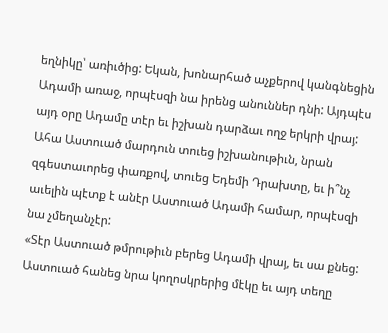եղնիկը՝ առիւծից: Եկան, խոնարհած աչքերով կանգնեցին Ադամի առաջ, որպէսզի նա իրենց անուններ դնի: Այդպէս այդ օրը Ադամը տէր եւ իշխան դարձաւ ողջ երկրի վրայ: Ահա Աստուած մարդուն տուեց իշխանութիւն, նրան զգեստաւորեց փառքով, տուեց Եդեմի Դրախտը, եւ ի՞նչ աւելին պէտք է անէր Աստուած Ադամի համար, որպէսզի նա չմեղանչէր:
«Տէր Աստուած թմրութիւն բերեց Ադամի վրայ, եւ սա քնեց: Աստուած հանեց նրա կողոսկրերից մէկը եւ այդ տեղը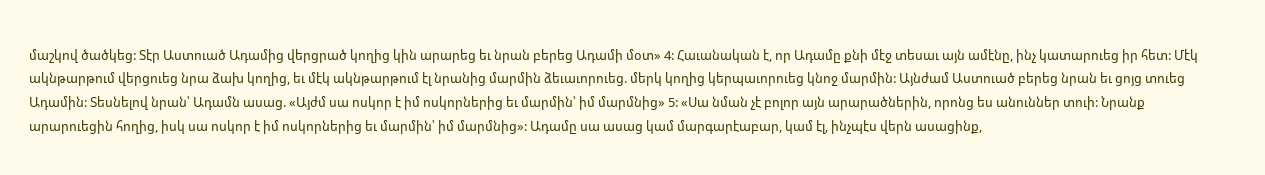մաշկով ծածկեց: Տէր Աստուած Ադամից վերցրած կողից կին արարեց եւ նրան բերեց Ադամի մօտ» 4: Հաւանական է, որ Ադամը քնի մէջ տեսաւ այն ամէնը, ինչ կատարուեց իր հետ: Մէկ ակնթարթում վերցուեց նրա ձախ կողից, եւ մէկ ակնթարթում էլ նրանից մարմին ձեւաւորուեց. մերկ կողից կերպաւորուեց կնոջ մարմին: Այնժամ Աստուած բերեց նրան եւ ցոյց տուեց Ադամին: Տեսնելով նրան՝ Ադամն ասաց. «Այժմ սա ոսկոր է իմ ոսկորներից եւ մարմին՝ իմ մարմնից» 5: «Սա նման չէ բոլոր այն արարածներին, որոնց ես անուններ տուի: Նրանք արարուեցին հողից, իսկ սա ոսկոր է իմ ոսկորներից եւ մարմին՝ իմ մարմնից»: Ադամը սա ասաց կամ մարգարէաբար, կամ էլ, ինչպէս վերն ասացինք,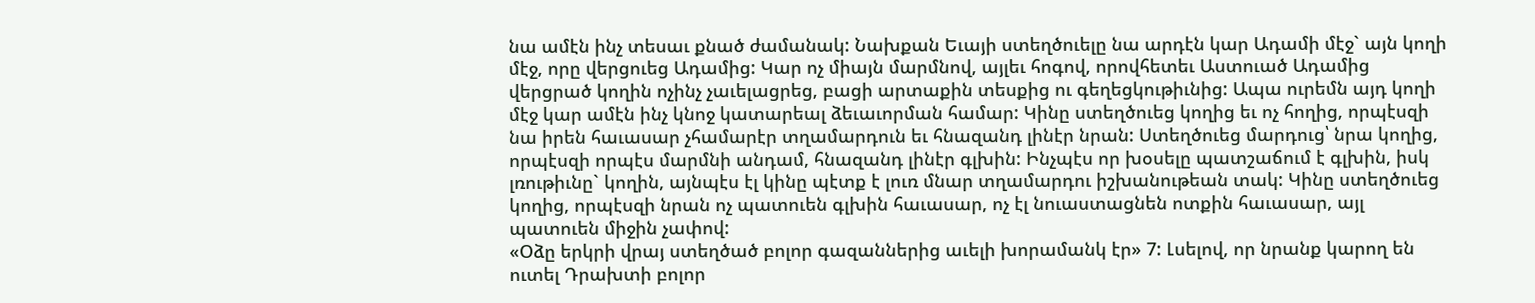նա ամէն ինչ տեսաւ քնած ժամանակ: Նախքան Եւայի ստեղծուելը նա արդէն կար Ադամի մէջ` այն կողի մէջ, որը վերցուեց Ադամից: Կար ոչ միայն մարմնով, այլեւ հոգով, որովհետեւ Աստուած Ադամից վերցրած կողին ոչինչ չաւելացրեց, բացի արտաքին տեսքից ու գեղեցկութիւնից: Ապա ուրեմն այդ կողի մէջ կար ամէն ինչ կնոջ կատարեալ ձեւաւորման համար: Կինը ստեղծուեց կողից եւ ոչ հողից, որպէսզի նա իրեն հաւասար չհամարէր տղամարդուն եւ հնազանդ լինէր նրան: Ստեղծուեց մարդուց՝ նրա կողից, որպէսզի որպէս մարմնի անդամ, հնազանդ լինէր գլխին: Ինչպէս որ խօսելը պատշաճում է գլխին, իսկ լռութիւնը` կողին, այնպէս էլ կինը պէտք է լուռ մնար տղամարդու իշխանութեան տակ: Կինը ստեղծուեց կողից, որպէսզի նրան ոչ պատուեն գլխին հաւասար, ոչ էլ նուաստացնեն ոտքին հաւասար, այլ պատուեն միջին չափով:
«Օձը երկրի վրայ ստեղծած բոլոր գազաններից աւելի խորամանկ էր» 7: Լսելով, որ նրանք կարող են ուտել Դրախտի բոլոր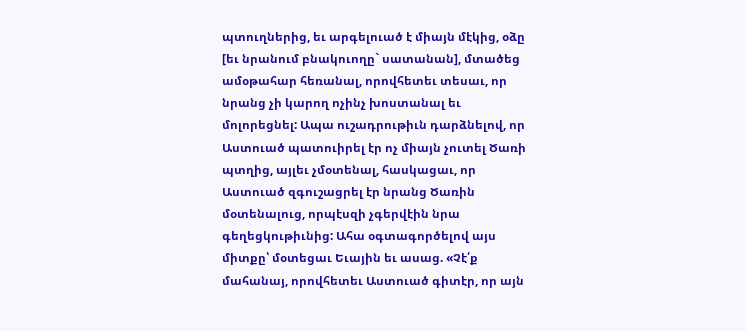պտուղներից, եւ արգելուած է միայն մէկից, օձը [եւ նրանում բնակուողը` սատանան], մտածեց ամօթահար հեռանալ, որովհետեւ տեսաւ, որ նրանց չի կարող ոչինչ խոստանալ եւ մոլորեցնել: Ապա ուշադրութիւն դարձնելով, որ Աստուած պատուիրել էր ոչ միայն չուտել Ծառի պտղից, այլեւ չմօտենալ, հասկացաւ, որ Աստուած զգուշացրել էր նրանց Ծառին մօտենալուց, որպէսզի չգերվէին նրա գեղեցկութիւնից: Ահա օգտագործելով այս միտքը՝ մօտեցաւ Եւային եւ ասաց. «Չէ՛ք մահանայ, որովհետեւ Աստուած գիտէր, որ այն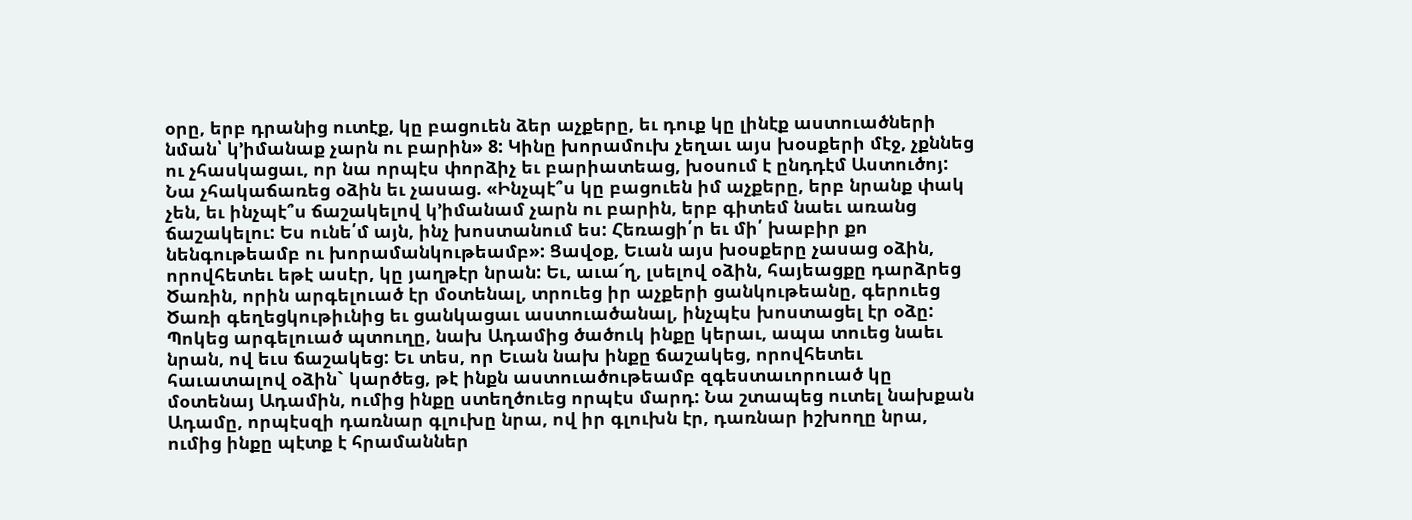օրը, երբ դրանից ուտէք, կը բացուեն ձեր աչքերը, եւ դուք կը լինէք աստուածների նման՝ կ՚իմանաք չարն ու բարին» 8: Կինը խորամուխ չեղաւ այս խօսքերի մէջ, չքննեց ու չհասկացաւ, որ նա որպէս փորձիչ եւ բարիատեաց, խօսում է ընդդէմ Աստուծոյ: Նա չհակաճառեց օձին եւ չասաց. «Ինչպէ՞ս կը բացուեն իմ աչքերը, երբ նրանք փակ չեն, եւ ինչպէ՞ս ճաշակելով կ՚իմանամ չարն ու բարին, երբ գիտեմ նաեւ առանց ճաշակելու: Ես ունե՛մ այն, ինչ խոստանում ես: Հեռացի՛ր եւ մի՛ խաբիր քո նենգութեամբ ու խորամանկութեամբ»: Ցավօք, Եւան այս խօսքերը չասաց օձին, որովհետեւ եթէ ասէր, կը յաղթէր նրան: Եւ, աւա՜ղ, լսելով օձին, հայեացքը դարձրեց Ծառին, որին արգելուած էր մօտենալ, տրուեց իր աչքերի ցանկութեանը, գերուեց Ծառի գեղեցկութիւնից եւ ցանկացաւ աստուածանալ, ինչպէս խոստացել էր օձը: Պոկեց արգելուած պտուղը, նախ Ադամից ծածուկ ինքը կերաւ, ապա տուեց նաեւ նրան, ով եւս ճաշակեց: Եւ տես, որ Եւան նախ ինքը ճաշակեց, որովհետեւ հաւատալով օձին` կարծեց, թէ ինքն աստուածութեամբ զգեստաւորուած կը մօտենայ Ադամին, ումից ինքը ստեղծուեց որպէս մարդ: Նա շտապեց ուտել նախքան Ադամը, որպէսզի դառնար գլուխը նրա, ով իր գլուխն էր, դառնար իշխողը նրա, ումից ինքը պէտք է հրամաններ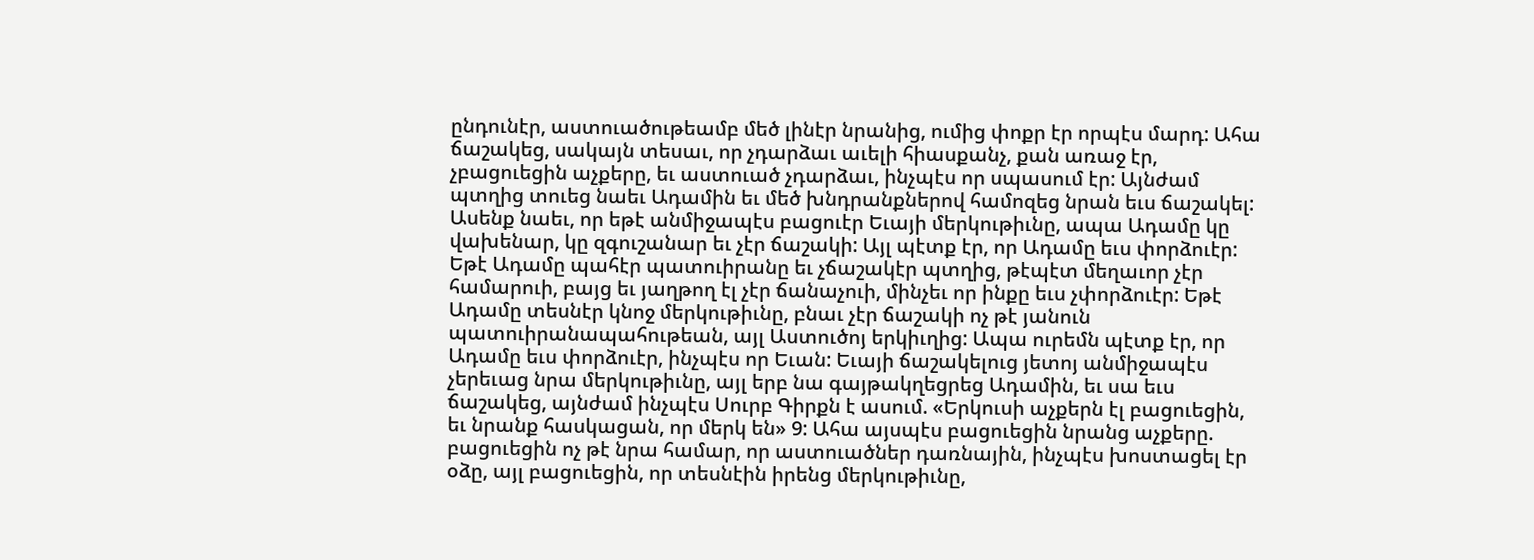ընդունէր, աստուածութեամբ մեծ լինէր նրանից, ումից փոքր էր որպէս մարդ: Ահա ճաշակեց, սակայն տեսաւ, որ չդարձաւ աւելի հիասքանչ, քան առաջ էր, չբացուեցին աչքերը, եւ աստուած չդարձաւ, ինչպէս որ սպասում էր: Այնժամ պտղից տուեց նաեւ Ադամին եւ մեծ խնդրանքներով համոզեց նրան եւս ճաշակել: Ասենք նաեւ, որ եթէ անմիջապէս բացուէր Եւայի մերկութիւնը, ապա Ադամը կը վախենար, կը զգուշանար եւ չէր ճաշակի: Այլ պէտք էր, որ Ադամը եւս փորձուէր: Եթէ Ադամը պահէր պատուիրանը եւ չճաշակէր պտղից, թէպէտ մեղաւոր չէր համարուի, բայց եւ յաղթող էլ չէր ճանաչուի, մինչեւ որ ինքը եւս չփորձուէր: Եթէ Ադամը տեսնէր կնոջ մերկութիւնը, բնաւ չէր ճաշակի ոչ թէ յանուն պատուիրանապահութեան, այլ Աստուծոյ երկիւղից: Ապա ուրեմն պէտք էր, որ Ադամը եւս փորձուէր, ինչպէս որ Եւան: Եւայի ճաշակելուց յետոյ անմիջապէս չերեւաց նրա մերկութիւնը, այլ երբ նա գայթակղեցրեց Ադամին, եւ սա եւս ճաշակեց, այնժամ ինչպէս Սուրբ Գիրքն է ասում. «Երկուսի աչքերն էլ բացուեցին, եւ նրանք հասկացան, որ մերկ են» 9: Ահա այսպէս բացուեցին նրանց աչքերը. բացուեցին ոչ թէ նրա համար, որ աստուածներ դառնային, ինչպէս խոստացել էր օձը, այլ բացուեցին, որ տեսնէին իրենց մերկութիւնը,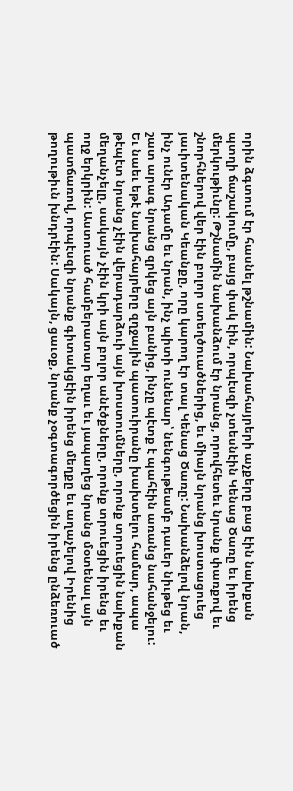որին ձգտում էր հասնել թշնամին: Նախահայրերի աչքերը բաց էին նախքան պտղի ճաշակումը, բայց փակ էին, որպէսզի չտեսնէին Կենաց Ծառը եւ իրենց մերկութիւնը: Թշնամին նախանձում էր նրանց, որովհետեւ նրանք փառքով եւ շնորհներով վեր էին բոլոր ստեղծուածներից, եւ միայն նրանց խոստացուեց յաւիտենական Կեանքը, որը կարող էր տալ Կենաց Ծառը: Նախանձելով նրան, ինչ ունէր Ադամը եւ նրան, ինչ պիտի ունենար՝ նենգութեամբ դաւեր նիւթեց եւ շատ արագ նրանց զրկեց այն բանից, ինչը պէտք է պահէին առանց նահանջելու: Եւ նաեւ եթէ նախահայրերը զղջային պատուիրանը խախտելու համար, ապա թէպէտ նրանց չէին վերադարձուի այն խոստումները, որոնք տրուեցին նախքան մեղանչելը, սակայն չէին կրի այն բոլոր անէծքները, որոնք տրուեցին իրենց եւ ողջ երկրին: Աստուած համբերատար եղաւ եւ յապաղեց նրանց մօտենալ այն պատճառով, որպէսզի նրանք գիտակցէին իրենց մեղքը եւ աղաչելով Իրենից թողութիւն խնդրէին: Սակայն, ցաւօք, նրանք չօգտագործեցին իրենց ընձեռուած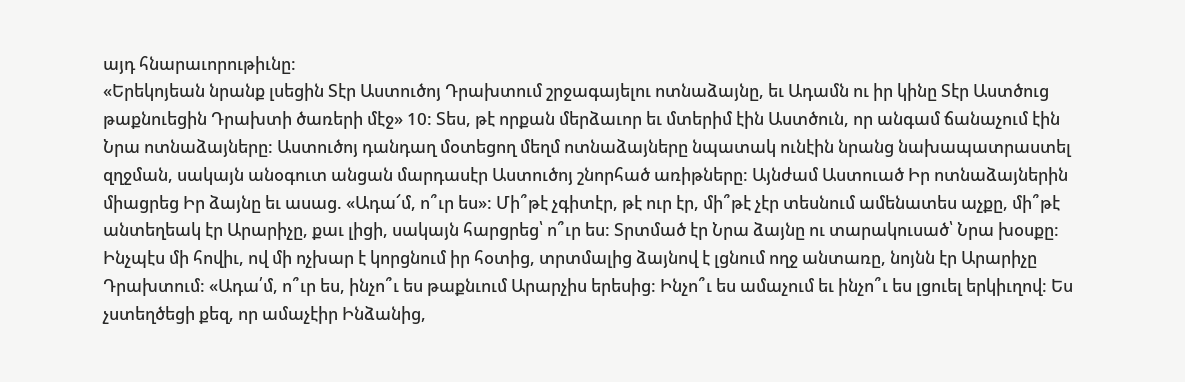այդ հնարաւորութիւնը:
«Երեկոյեան նրանք լսեցին Տէր Աստուծոյ Դրախտում շրջագայելու ոտնաձայնը, եւ Ադամն ու իր կինը Տէր Աստծուց թաքնուեցին Դրախտի ծառերի մէջ» 10: Տես, թէ որքան մերձաւոր եւ մտերիմ էին Աստծուն, որ անգամ ճանաչում էին Նրա ոտնաձայները: Աստուծոյ դանդաղ մօտեցող մեղմ ոտնաձայները նպատակ ունէին նրանց նախապատրաստել զղջման, սակայն անօգուտ անցան մարդասէր Աստուծոյ շնորհած առիթները: Այնժամ Աստուած Իր ոտնաձայներին միացրեց Իր ձայնը եւ ասաց. «Ադա՜մ, ո՞ւր ես»: Մի՞թէ չգիտէր, թէ ուր էր, մի՞թէ չէր տեսնում ամենատես աչքը, մի՞թէ անտեղեակ էր Արարիչը, քաւ լիցի, սակայն հարցրեց՝ ո՞ւր ես: Տրտմած էր Նրա ձայնը ու տարակուսած՝ Նրա խօսքը: Ինչպէս մի հովիւ, ով մի ոչխար է կորցնում իր հօտից, տրտմալից ձայնով է լցնում ողջ անտառը, նոյնն էր Արարիչը Դրախտում: «Ադա՛մ, ո՞ւր ես, ինչո՞ւ ես թաքնւում Արարչիս երեսից: Ինչո՞ւ ես ամաչում եւ ինչո՞ւ ես լցուել երկիւղով: Ես չստեղծեցի քեզ, որ ամաչէիր Ինձանից,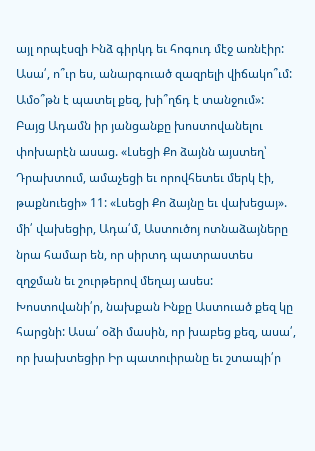այլ որպէսզի Ինձ գիրկդ եւ հոգուդ մէջ առնէիր: Ասա՛, ո՞ւր ես, անարգուած զազրելի վիճակո՞ւմ: Ամօ՞թն է պատել քեզ, խի՞ղճդ է տանջում»:
Բայց Ադամն իր յանցանքը խոստովանելու փոխարէն ասաց. «Լսեցի Քո ձայնն այստեղ՝ Դրախտում, ամաչեցի եւ որովհետեւ մերկ էի, թաքնուեցի» 11: «Լսեցի Քո ձայնը եւ վախեցայ». մի՛ վախեցիր, Ադա՛մ, Աստուծոյ ոտնաձայները նրա համար են, որ սիրտդ պատրաստես զղջման եւ շուրթերով մեղայ ասես: Խոստովանի՛ր, նախքան Ինքը Աստուած քեզ կը հարցնի: Ասա՛ օձի մասին, որ խաբեց քեզ, ասա՛, որ խախտեցիր Իր պատուիրանը եւ շտապի՛ր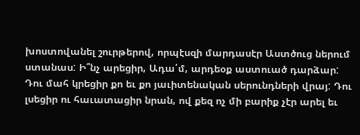խոստովանել շուրթերով, որպէսզի մարդասէր Աստծուց ներում ստանաս: Ի՞նչ արեցիր, Ադա՛մ, արդեօք աստուած դարձար: Դու մահ կրեցիր քո եւ քո յաւիտենական սերունդների վրայ: Դու լսեցիր ու հաւատացիր նրան, ով քեզ ոչ մի բարիք չէր արել եւ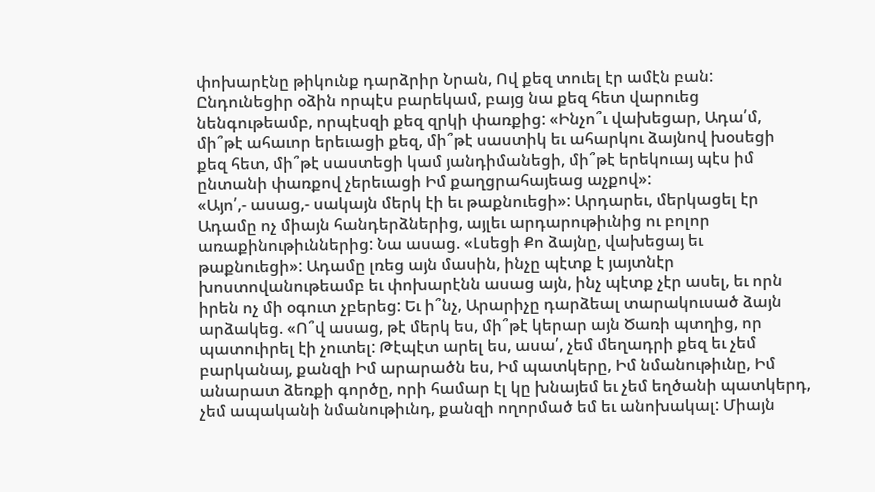փոխարէնը թիկունք դարձրիր Նրան, Ով քեզ տուել էր ամէն բան: Ընդունեցիր օձին որպէս բարեկամ, բայց նա քեզ հետ վարուեց նենգութեամբ, որպէսզի քեզ զրկի փառքից: «Ինչո՞ւ վախեցար, Ադա՛մ, մի՞թէ ահաւոր երեւացի քեզ, մի՞թէ սաստիկ եւ ահարկու ձայնով խօսեցի քեզ հետ, մի՞թէ սաստեցի կամ յանդիմանեցի, մի՞թէ երեկուայ պէս իմ ընտանի փառքով չերեւացի Իմ քաղցրահայեաց աչքով»:
«Այո՛,- ասաց,- սակայն մերկ էի եւ թաքնուեցի»: Արդարեւ, մերկացել էր Ադամը ոչ միայն հանդերձներից, այլեւ արդարութիւնից ու բոլոր առաքինութիւններից: Նա ասաց. «Լսեցի Քո ձայնը, վախեցայ եւ թաքնուեցի»: Ադամը լռեց այն մասին, ինչը պէտք է յայտնէր խոստովանութեամբ եւ փոխարէնն ասաց այն, ինչ պէտք չէր ասել, եւ որն իրեն ոչ մի օգուտ չբերեց: Եւ ի՞նչ, Արարիչը դարձեալ տարակուսած ձայն արձակեց. «Ո՞վ ասաց, թէ մերկ ես, մի՞թէ կերար այն Ծառի պտղից, որ պատուիրել էի չուտել: Թէպէտ արել ես, ասա՛, չեմ մեղադրի քեզ եւ չեմ բարկանայ, քանզի Իմ արարածն ես, Իմ պատկերը, Իմ նմանութիւնը, Իմ անարատ ձեռքի գործը, որի համար էլ կը խնայեմ եւ չեմ եղծանի պատկերդ, չեմ ապականի նմանութիւնդ, քանզի ողորմած եմ եւ անոխակալ: Միայն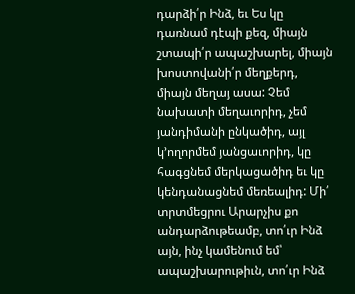դարձի՛ր Ինձ, եւ Ես կը դառնամ դէպի քեզ, միայն շտապի՛ր ապաշխարել, միայն խոստովանի՛ր մեղքերդ, միայն մեղայ ասա: Չեմ նախատի մեղաւորիդ, չեմ յանդիմանի ընկածիդ, այլ կ՚ողորմեմ յանցաւորիդ, կը հագցնեմ մերկացածիդ եւ կը կենդանացնեմ մեռեալիդ: Մի՛ տրտմեցրու Արարչիս քո անդարձութեամբ, տո՛ւր Ինձ այն, ինչ կամենում եմ՝ ապաշխարութիւն, տո՛ւր Ինձ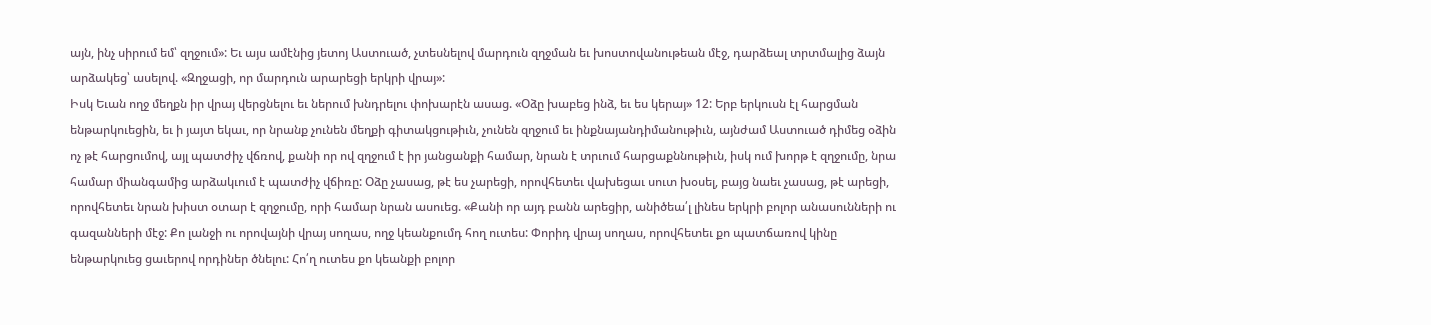այն, ինչ սիրում եմ՝ զղջում»: Եւ այս ամէնից յետոյ Աստուած, չտեսնելով մարդուն զղջման եւ խոստովանութեան մէջ, դարձեալ տրտմալից ձայն արձակեց՝ ասելով. «Զղջացի, որ մարդուն արարեցի երկրի վրայ»:
Իսկ Եւան ողջ մեղքն իր վրայ վերցնելու եւ ներում խնդրելու փոխարէն ասաց. «Օձը խաբեց ինձ, եւ ես կերայ» 12: Երբ երկուսն էլ հարցման ենթարկուեցին, եւ ի յայտ եկաւ, որ նրանք չունեն մեղքի գիտակցութիւն, չունեն զղջում եւ ինքնայանդիմանութիւն, այնժամ Աստուած դիմեց օձին ոչ թէ հարցումով, այլ պատժիչ վճռով, քանի որ ով զղջում է իր յանցանքի համար, նրան է տրւում հարցաքննութիւն, իսկ ում խորթ է զղջումը, նրա համար միանգամից արձակւում է պատժիչ վճիռը: Օձը չասաց, թէ ես չարեցի, որովհետեւ վախեցաւ սուտ խօսել, բայց նաեւ չասաց, թէ արեցի, որովհետեւ նրան խիստ օտար է զղջումը, որի համար նրան ասուեց. «Քանի որ այդ բանն արեցիր, անիծեա՛լ լինես երկրի բոլոր անասունների ու գազանների մէջ: Քո լանջի ու որովայնի վրայ սողաս, ողջ կեանքումդ հող ուտես: Փորիդ վրայ սողաս, որովհետեւ քո պատճառով կինը ենթարկուեց ցաւերով որդիներ ծնելու: Հո՛ղ ուտես քո կեանքի բոլոր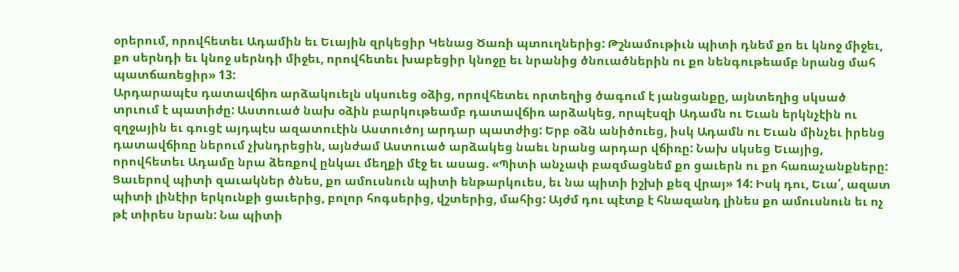օրերում, որովհետեւ Ադամին եւ Եւային զրկեցիր Կենաց Ծառի պտուղներից: Թշնամութիւն պիտի դնեմ քո եւ կնոջ միջեւ, քո սերնդի եւ կնոջ սերնդի միջեւ, որովհետեւ խաբեցիր կնոջը եւ նրանից ծնուածներին ու քո նենգութեամբ նրանց մահ պատճառեցիր» 13:
Արդարապէս դատավճիռ արձակուելն սկսուեց օձից, որովհետեւ որտեղից ծագում է յանցանքը, այնտեղից սկսած տրւում է պատիժը: Աստուած նախ օձին բարկութեամբ դատավճիռ արձակեց, որպէսզի Ադամն ու Եւան երկնչէին ու զղջային եւ գուցէ այդպէս ազատուէին Աստուծոյ արդար պատժից: Երբ օձն անիծուեց, իսկ Ադամն ու Եւան մինչեւ իրենց դատավճիռը ներում չխնդրեցին, այնժամ Աստուած արձակեց նաեւ նրանց արդար վճիռը: Նախ սկսեց Եւայից, որովհետեւ Ադամը նրա ձեռքով ընկաւ մեղքի մէջ եւ ասաց. «Պիտի անչափ բազմացնեմ քո ցաւերն ու քո հառաչանքները: Ցաւերով պիտի զաւակներ ծնես, քո ամուսնուն պիտի ենթարկուես, եւ նա պիտի իշխի քեզ վրայ» 14: Իսկ դու, Եւա՛, ազատ պիտի լինէիր երկունքի ցաւերից, բոլոր հոգսերից, վշտերից, մահից: Այժմ դու պէտք է հնազանդ լինես քո ամուսնուն եւ ոչ թէ տիրես նրան: Նա պիտի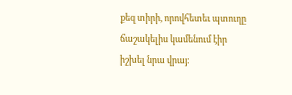քեզ տիրի, որովհետեւ պտուղը ճաշակելիս կամենում էիր իշխել նրա վրայ: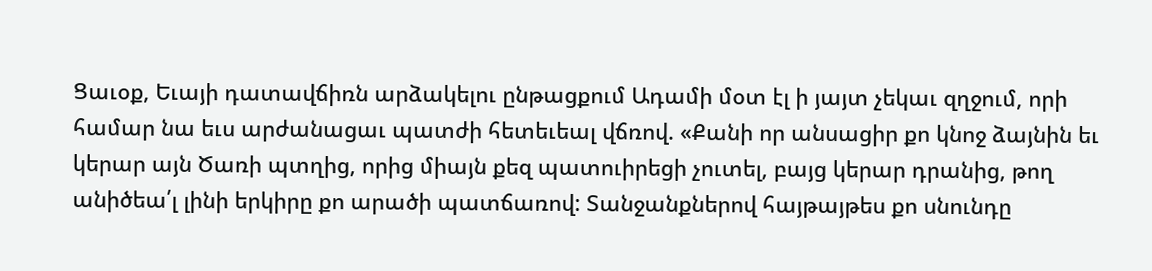Ցաւօք, Եւայի դատավճիռն արձակելու ընթացքում Ադամի մօտ էլ ի յայտ չեկաւ զղջում, որի համար նա եւս արժանացաւ պատժի հետեւեալ վճռով. «Քանի որ անսացիր քո կնոջ ձայնին եւ կերար այն Ծառի պտղից, որից միայն քեզ պատուիրեցի չուտել, բայց կերար դրանից, թող անիծեա՛լ լինի երկիրը քո արածի պատճառով: Տանջանքներով հայթայթես քո սնունդը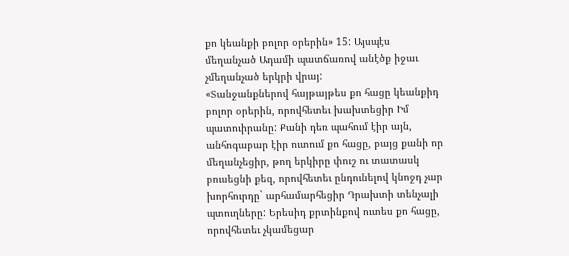քո կեանքի բոլոր օրերին» 15: Այսպէս մեղանչած Ադամի պատճառով անէծք իջաւ չմեղանչած երկրի վրայ:
«Տանջանքներով հայթայթես քո հացը կեանքիդ բոլոր օրերին, որովհետեւ խախտեցիր Իմ պատուիրանը: Քանի դեռ պահում էիր այն, անհոգաբար էիր ուտում քո հացը, բայց քանի որ մեղանչեցիր, թող երկիրը փուշ ու տատասկ բուսեցնի քեզ, որովհետեւ ընդունելով կնոջդ չար խորհուրդը` արհամարհեցիր Դրախտի տենչալի պտուղները: Երեսիդ քրտինքով ուտես քո հացը, որովհետեւ չկամեցար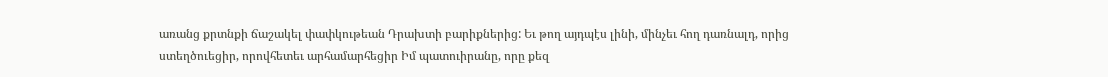առանց քրտնքի ճաշակել փափկութեան Դրախտի բարիքներից: Եւ թող այդպէս լինի, մինչեւ հող դառնալդ, որից ստեղծուեցիր, որովհետեւ արհամարհեցիր Իմ պատուիրանը, որը քեզ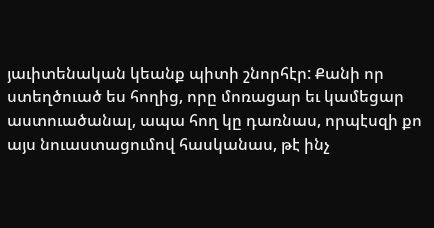յաւիտենական կեանք պիտի շնորհէր: Քանի որ ստեղծուած ես հողից, որը մոռացար եւ կամեցար աստուածանալ, ապա հող կը դառնաս, որպէսզի քո այս նուաստացումով հասկանաս, թէ ինչ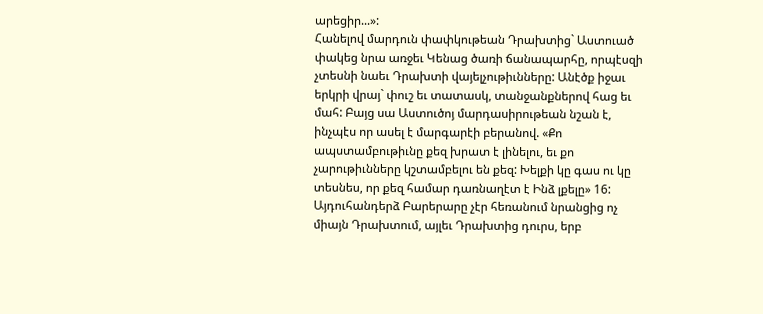արեցիր...»:
Հանելով մարդուն փափկութեան Դրախտից` Աստուած փակեց նրա առջեւ Կենաց ծառի ճանապարհը, որպէսզի չտեսնի նաեւ Դրախտի վայելչութիւնները: Անէծք իջաւ երկրի վրայ` փուշ եւ տատասկ, տանջանքներով հաց եւ մահ: Բայց սա Աստուծոյ մարդասիրութեան նշան է, ինչպէս որ ասել է մարգարէի բերանով. «Քո ապստամբութիւնը քեզ խրատ է լինելու, եւ քո չարութիւնները կշտամբելու են քեզ: Խելքի կը գաս ու կը տեսնես, որ քեզ համար դառնաղէտ է Ինձ լքելը» 16:
Այդուհանդերձ Բարերարը չէր հեռանում նրանցից ոչ միայն Դրախտում, այլեւ Դրախտից դուրս, երբ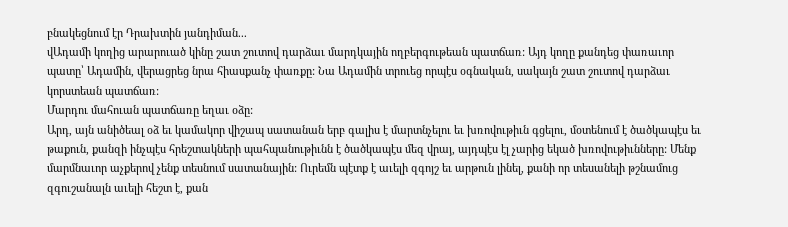բնակեցնում էր Դրախտին յանդիման...
վԱդամի կողից արարուած կինը շատ շուտով դարձաւ մարդկային ողբերգութեան պատճառ: Այդ կողը քանդեց փառաւոր պատը՝ Ադամին, վերացրեց նրա հիասքանչ փառքը: Նա Ադամին տրուեց որպէս օգնական, սակայն շատ շուտով դարձաւ կորստեան պատճառ:
Մարդու մահուան պատճառը եղաւ օձը:
Արդ, այն անիծեալ օձ եւ կամակոր վիշապ սատանան երբ գալիս է մարտնչելու եւ խռովութիւն գցելու, մօտենում է ծածկապէս եւ թաքուն, քանզի ինչպէս հրեշտակների պահպանութիւնն է ծածկապէս մեզ վրայ, այդպէս էլ չարից եկած խռովութիւնները: Մենք մարմնաւոր աչքերով չենք տեսնում սատանային: Ուրեմն պէտք է աւելի զգոյշ եւ արթուն լինել, քանի որ տեսանելի թշնամուց զգուշանալն աւելի հեշտ է, քան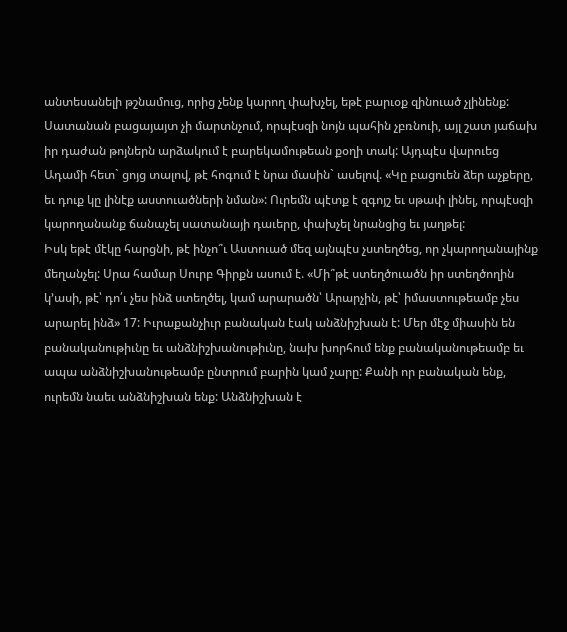անտեսանելի թշնամուց, որից չենք կարող փախչել, եթէ բարւօք զինուած չլինենք: Սատանան բացայայտ չի մարտնչում, որպէսզի նոյն պահին չբռնուի, այլ շատ յաճախ իր դաժան թոյներն արձակում է բարեկամութեան քօղի տակ: Այդպէս վարուեց Ադամի հետ` ցոյց տալով, թէ հոգում է նրա մասին` ասելով. «Կը բացուեն ձեր աչքերը, եւ դուք կը լինէք աստուածների նման»: Ուրեմն պէտք է զգոյշ եւ սթափ լինել, որպէսզի կարողանանք ճանաչել սատանայի դաւերը, փախչել նրանցից եւ յաղթել:
Իսկ եթէ մէկը հարցնի, թէ ինչո՞ւ Աստուած մեզ այնպէս չստեղծեց, որ չկարողանայինք մեղանչել: Սրա համար Սուրբ Գիրքն ասում է. «Մի՞թէ ստեղծուածն իր ստեղծողին կ՚ասի, թէ՝ դո՛ւ չես ինձ ստեղծել, կամ արարածն՝ Արարչին, թէ՝ իմաստութեամբ չես արարել ինձ» 17: Իւրաքանչիւր բանական էակ անձնիշխան է: Մեր մէջ միասին են բանականութիւնը եւ անձնիշխանութիւնը, նախ խորհում ենք բանականութեամբ եւ ապա անձնիշխանութեամբ ընտրում բարին կամ չարը: Քանի որ բանական ենք, ուրեմն նաեւ անձնիշխան ենք: Անձնիշխան է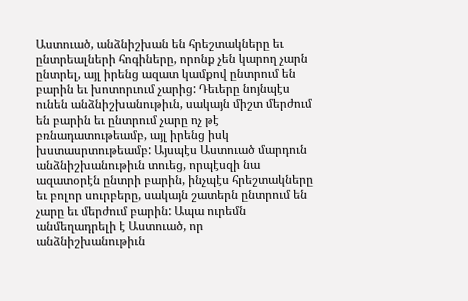Աստուած, անձնիշխան են հրեշտակները եւ ընտրեալների հոգիները, որոնք չեն կարող չարն ընտրել, այլ իրենց ազատ կամքով ընտրում են բարին եւ խոտորւում չարից: Դեւերը նոյնպէս ունեն անձնիշխանութիւն, սակայն միշտ մերժում են բարին եւ ընտրում չարը ոչ թէ բռնադատութեամբ, այլ իրենց իսկ խստասրտութեամբ: Այսպէս Աստուած մարդուն անձնիշխանութիւն տուեց, որպէսզի նա ազատօրէն ընտրի բարին, ինչպէս հրեշտակները եւ բոլոր սուրբերը, սակայն շատերն ընտրում են չարը եւ մերժում բարին: Ապա ուրեմն անմեղադրելի է Աստուած, որ անձնիշխանութիւն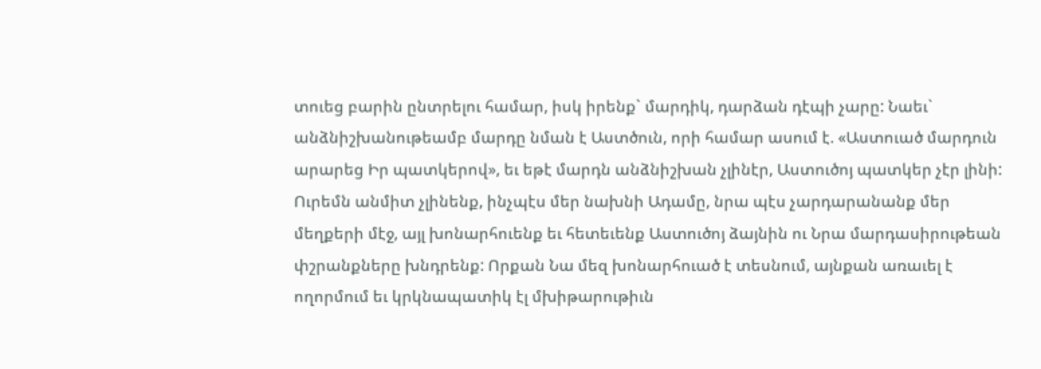տուեց բարին ընտրելու համար, իսկ իրենք` մարդիկ, դարձան դէպի չարը: Նաեւ` անձնիշխանութեամբ մարդը նման է Աստծուն, որի համար ասում է. «Աստուած մարդուն արարեց Իր պատկերով», եւ եթէ մարդն անձնիշխան չլինէր, Աստուծոյ պատկեր չէր լինի:
Ուրեմն անմիտ չլինենք, ինչպէս մեր նախնի Ադամը, նրա պէս չարդարանանք մեր մեղքերի մէջ, այլ խոնարհուենք եւ հետեւենք Աստուծոյ ձայնին ու Նրա մարդասիրութեան փշրանքները խնդրենք: Որքան Նա մեզ խոնարհուած է տեսնում, այնքան առաւել է ողորմում եւ կրկնապատիկ էլ մխիթարութիւն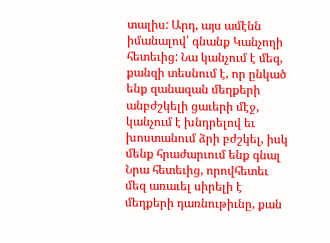տալիս: Արդ, այս ամէնն իմանալով՝ գնանք Կանչողի հետեւից: Նա կանչում է մեզ, քանզի տեսնում է, որ ընկած ենք զանազան մեղքերի անբժշկելի ցաւերի մէջ, կանչում է խնդրելով եւ խոստանում ձրի բժշկել, իսկ մենք հրաժարւում ենք գնալ Նրա հետեւից, որովհետեւ մեզ առաւել սիրելի է մեղքերի դառնութիւնը, քան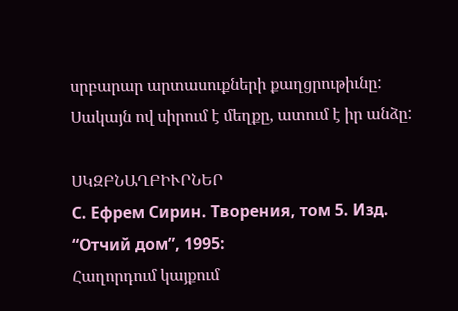սրբարար արտասուքների քաղցրութիւնը: Սակայն ով սիրում է մեղքը, ատում է իր անձը:

ՍԿԶԲՆԱՂԲԻՒՐՆԵՐ
С. Ефрем Сирин. Творения, том 5. Изд. “Отчий дом”, 1995:
Հաղորդում կայքում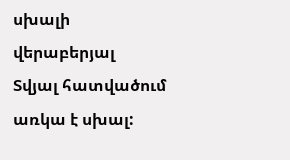սխալի վերաբերյալ
Տվյալ հատվածում առկա է սխալ: